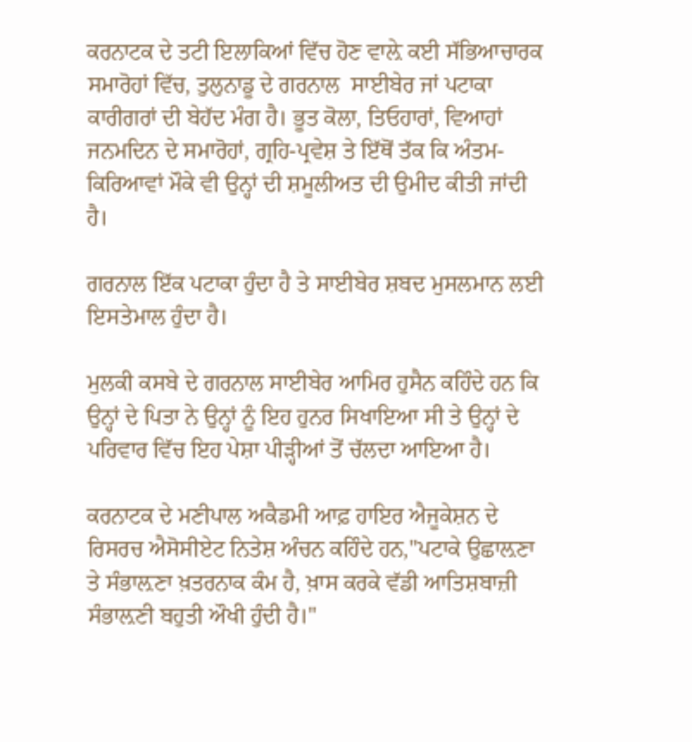ਕਰਨਾਟਕ ਦੇ ਤਟੀ ਇਲਾਕਿਆਂ ਵਿੱਚ ਹੋਣ ਵਾਲ਼ੇ ਕਈ ਸੱਭਿਆਚਾਰਕ ਸਮਾਰੋਹਾਂ ਵਿੱਚ, ਤੁਲੁਨਾਡੂ ਦੇ ਗਰਨਾਲ  ਸਾਈਬੇਰ ਜਾਂ ਪਟਾਕਾ ਕਾਰੀਗਰਾਂ ਦੀ ਬੇਹੱਦ ਮੰਗ ਹੈ। ਭੂਤ ਕੋਲਾ, ਤਿਓਹਾਰਾਂ, ਵਿਆਹਾਂ ਜਨਮਦਿਨ ਦੇ ਸਮਾਰੋਹਾਂ, ਗ੍ਰਹਿ-ਪ੍ਰਵੇਸ਼ ਤੇ ਇੱਥੋਂ ਤੱਕ ਕਿ ਅੰਤਮ-ਕਿਰਿਆਵਾਂ ਮੌਕੇ ਵੀ ਉਨ੍ਹਾਂ ਦੀ ਸ਼ਮੂਲੀਅਤ ਦੀ ਉਮੀਦ ਕੀਤੀ ਜਾਂਦੀ ਹੈ।

ਗਰਨਾਲ ਇੱਕ ਪਟਾਕਾ ਹੁੰਦਾ ਹੈ ਤੇ ਸਾਈਬੇਰ ਸ਼ਬਦ ਮੁਸਲਮਾਨ ਲਈ ਇਸਤੇਮਾਲ ਹੁੰਦਾ ਹੈ।

ਮੁਲਕੀ ਕਸਬੇ ਦੇ ਗਰਨਾਲ ਸਾਈਬੇਰ ਆਮਿਰ ਹੁਸੈਨ ਕਹਿੰਦੇ ਹਨ ਕਿ ਉਨ੍ਹਾਂ ਦੇ ਪਿਤਾ ਨੇ ਉਨ੍ਹਾਂ ਨੂੰ ਇਹ ਹੁਨਰ ਸਿਖਾਇਆ ਸੀ ਤੇ ਉਨ੍ਹਾਂ ਦੇ ਪਰਿਵਾਰ ਵਿੱਚ ਇਹ ਪੇਸ਼ਾ ਪੀੜ੍ਹੀਆਂ ਤੋਂ ਚੱਲਦਾ ਆਇਆ ਹੈ।

ਕਰਨਾਟਕ ਦੇ ਮਣੀਪਾਲ ਅਕੈਡਮੀ ਆਫ਼ ਹਾਇਰ ਐਜੂਕੇਸ਼ਨ ਦੇ ਰਿਸਰਚ ਐਸੋਸੀਏਟ ਨਿਤੇਸ਼ ਅੰਚਨ ਕਹਿੰਦੇ ਹਨ,''ਪਟਾਕੇ ਉਛਾਲ਼ਣਾ ਤੇ ਸੰਭਾਲ਼ਣਾ ਖ਼ਤਰਨਾਕ ਕੰਮ ਹੈ, ਖ਼ਾਸ ਕਰਕੇ ਵੱਡੀ ਆਤਿਸ਼ਬਾਜ਼ੀ ਸੰਭਾਲ਼ਣੀ ਬਹੁਤੀ ਔਖੀ ਹੁੰਦੀ ਹੈ।''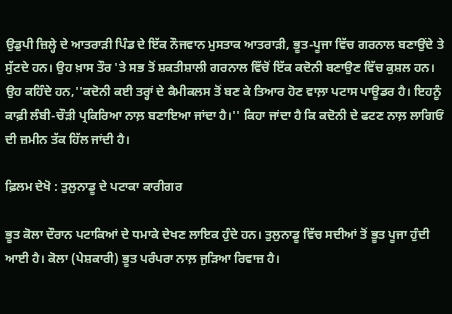ਉਡੁਪੀ ਜ਼ਿਲ੍ਹੇ ਦੇ ਆਤਰਾੜੀ ਪਿੰਡ ਦੇ ਇੱਕ ਨੌਜਵਾਨ ਮੁਸਤਾਕ ਆਤਰਾੜੀ, ਭੂਤ-ਪੂਜਾ ਵਿੱਚ ਗਰਨਾਲ ਬਣਾਉਂਦੇ ਤੇ ਸੁੱਟਦੇ ਹਨ। ਉਹ ਖ਼ਾਸ ਤੌਰ 'ਤੇ ਸਭ ਤੋਂ ਸ਼ਕਤੀਸ਼ਾਲੀ ਗਰਨਾਲ ਵਿੱਚੋਂ ਇੱਕ ਕਦੋਨੀ ਬਣਾਉਣ ਵਿੱਚ ਕੁਸ਼ਲ ਹਨ। ਉਹ ਕਹਿੰਦੇ ਹਨ,''ਕਦੋਨੀ ਕਈ ਤਰ੍ਹਾਂ ਦੇ ਕੈਮੀਕਲਸ ਤੋਂ ਬਣ ਕੇ ਤਿਆਰ ਹੋਣ ਵਾਲ਼ਾ ਪਟਾਸ ਪਾਊਡਰ ਹੈ। ਇਹਨੂੰ ਕਾਫ਼ੀ ਲੰਬੀ-ਚੌੜੀ ਪ੍ਰਕਿਰਿਆ ਨਾਲ਼ ਬਣਾਇਆ ਜਾਂਦਾ ਹੈ।'' ਕਿਹਾ ਜਾਂਦਾ ਹੈ ਕਿ ਕਦੋਨੀ ਦੇ ਫਟਣ ਨਾਲ਼ ਲਾਗਿਓਂ ਦੀ ਜ਼ਮੀਨ ਤੱਕ ਹਿੱਲ ਜਾਂਦੀ ਹੈ।

ਫ਼ਿਲਮ ਦੇਖੋ : ਤੁਲੁਨਾਡੂ ਦੇ ਪਟਾਕਾ ਕਾਰੀਗਰ

ਭੂਤ ਕੋਲਾ ਦੌਰਾਨ ਪਟਾਕਿਆਂ ਦੇ ਧਮਾਕੇ ਦੇਖਣ ਲਾਇਕ ਹੁੰਦੇ ਹਨ। ਤੁਲੁਨਾਡੂ ਵਿੱਚ ਸਦੀਆਂ ਤੋਂ ਭੂਤ ਪੂਜਾ ਹੁੰਦੀ ਆਈ ਹੈ। ਕੋਲਾ (ਪੇਸ਼ਕਾਰੀ) ਭੂਤ ਪਰੰਪਰਾ ਨਾਲ਼ ਜੁੜਿਆ ਰਿਵਾਜ਼ ਹੈ।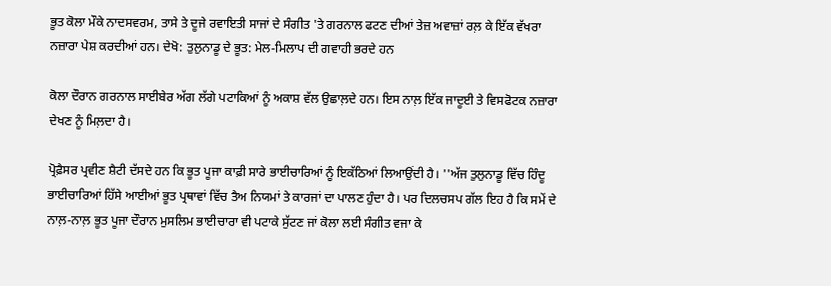ਭੂਤ ਕੋਲਾ ਮੌਕੇ ਨਾਦਸਵਰਮ, ਤਾਸੇ ਤੇ ਦੂਜੇ ਰਵਾਇਤੀ ਸਾਜਾਂ ਦੇ ਸੰਗੀਤ 'ਤੇ ਗਰਨਾਲ ਫਟਣ ਦੀਆਂ ਤੇਜ਼ ਅਵਾਜ਼ਾਂ ਰਲ਼ ਕੇ ਇੱਕ ਵੱਖਰਾ ਨਜ਼ਾਰਾ ਪੇਸ਼ ਕਰਦੀਆਂ ਹਨ। ਦੇਖੋ: ਤੁਲੁਨਾਡੂ ਦੇ ਭੂਤ: ਮੇਲ-ਮਿਲਾਪ ਦੀ ਗਵਾਹੀ ਭਰਦੇ ਹਨ

ਕੋਲਾ ਦੌਰਾਨ ਗਰਨਾਲ ਸਾਈਬੇਰ ਅੱਗ ਲੱਗੇ ਪਟਾਕਿਆਂ ਨੂੰ ਅਕਾਸ਼ ਵੱਲ ਉਛਾਲ਼ਦੇ ਹਨ। ਇਸ ਨਾਲ਼ ਇੱਕ ਜਾਦੂਈ ਤੇ ਵਿਸਫੋਟਕ ਨਜ਼ਾਰਾ ਦੇਖਣ ਨੂੰ ਮਿਲ਼ਦਾ ਹੈ।

ਪ੍ਰੋਫ਼ੈਸਰ ਪ੍ਰਵੀਣ ਸ਼ੈਟੀ ਦੱਸਦੇ ਹਨ ਕਿ ਭੂਤ ਪੂਜਾ ਕਾਫ਼ੀ ਸਾਰੇ ਭਾਈਚਾਰਿਆਂ ਨੂੰ ਇਕੱਠਿਆਂ ਲਿਆਉਂਦੀ ਹੈ। ''ਅੱਜ ਤੁਲੁਨਾਡੂ ਵਿੱਚ ਹਿੰਦੂ ਭਾਈਚਾਰਿਆਂ ਹਿੱਸੇ ਆਈਆਂ ਭੂਤ ਪ੍ਰਥਾਵਾਂ ਵਿੱਚ ਤੈਅ ਨਿਯਮਾਂ ਤੇ ਕਾਰਜਾਂ ਦਾ ਪਾਲਣ ਹੁੰਦਾ ਹੈ। ਪਰ ਦਿਲਚਸਪ ਗੱਲ ਇਹ ਹੈ ਕਿ ਸਮੇਂ ਦੇ ਨਾਲ਼-ਨਾਲ਼ ਭੂਤ ਪੂਜਾ ਦੌਰਾਨ ਮੁਸਲਿਮ ਭਾਈਚਾਰਾ ਵੀ ਪਟਾਕੇ ਸੁੱਟਣ ਜਾਂ ਕੋਲਾ ਲਈ ਸੰਗੀਤ ਵਜਾ ਕੇ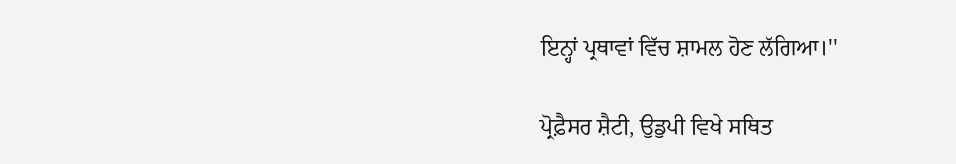ਇਨ੍ਹਾਂ ਪ੍ਰਥਾਵਾਂ ਵਿੱਚ ਸ਼ਾਮਲ ਹੋਣ ਲੱਗਿਆ।''

ਪ੍ਰੋਫ਼ੈਸਰ ਸ਼ੈਟੀ, ਉਡੁਪੀ ਵਿਖੇ ਸਥਿਤ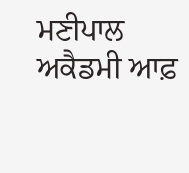ਮਣੀਪਾਲ ਅਕੈਡਮੀ ਆਫ਼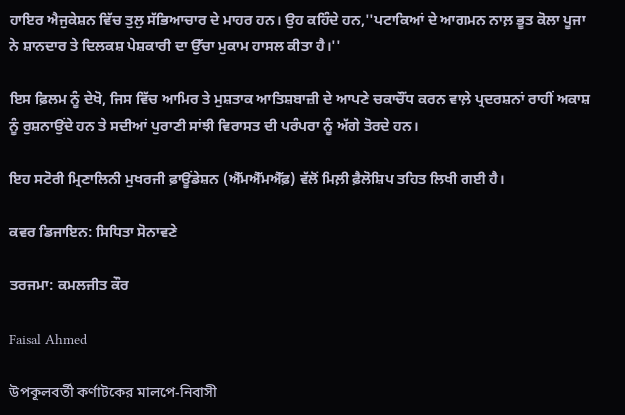ਹਾਇਰ ਐਜੁਕੇਸ਼ਨ ਵਿੱਚ ਤੁਲੁ ਸੱਭਿਆਚਾਰ ਦੇ ਮਾਹਰ ਹਨ। ਉਹ ਕਹਿੰਦੇ ਹਨ,''ਪਟਾਕਿਆਂ ਦੇ ਆਗਮਨ ਨਾਲ਼ ਭੂਤ ਕੋਲਾ ਪੂਜਾ ਨੇ ਸ਼ਾਨਦਾਰ ਤੇ ਦਿਲਕਸ਼ ਪੇਸ਼ਕਾਰੀ ਦਾ ਉੱਚਾ ਮੁਕਾਮ ਹਾਸਲ ਕੀਤਾ ਹੈ।''

ਇਸ ਫ਼ਿਲਮ ਨੂੰ ਦੇਖੋ, ਜਿਸ ਵਿੱਚ ਆਮਿਰ ਤੇ ਮੁਸ਼ਤਾਕ ਆਤਿਸ਼ਬਾਜ਼ੀ ਦੇ ਆਪਣੇ ਚਕਾਚੌਂਧ ਕਰਨ ਵਾਲ਼ੇ ਪ੍ਰਦਰਸ਼ਨਾਂ ਰਾਹੀਂ ਅਕਾਸ਼ ਨੂੰ ਰੁਸ਼ਨਾਉਂਦੇ ਹਨ ਤੇ ਸਦੀਆਂ ਪੁਰਾਣੀ ਸਾਂਝੀ ਵਿਰਾਸਤ ਦੀ ਪਰੰਪਰਾ ਨੂੰ ਅੱਗੇ ਤੋਰਦੇ ਹਨ।

ਇਹ ਸਟੋਰੀ ਮ੍ਰਿਣਾਲਿਨੀ ਮੁਖਰਜੀ ਫ਼ਾਊਂਡੇਸ਼ਨ (ਐੱਮਐੱਮਐੱਫ਼) ਵੱਲੋਂ ਮਿਲ਼ੀ ਫ਼ੈਲੋਸ਼ਿਪ ਤਹਿਤ ਲਿਖੀ ਗਈ ਹੈ।

ਕਵਰ ਡਿਜਾਇਨ: ਸਿਧਿਤਾ ਸੋਨਾਵਣੇ

ਤਰਜਮਾ: ਕਮਲਜੀਤ ਕੌਰ

Faisal Ahmed

উপকূলবর্তী কর্ণাটকের মালপে-নিবাসী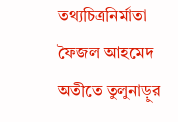তথ্যচিত্রনির্মাতা ফৈজল আহমেদ অতীতে তুলুনাড়ুর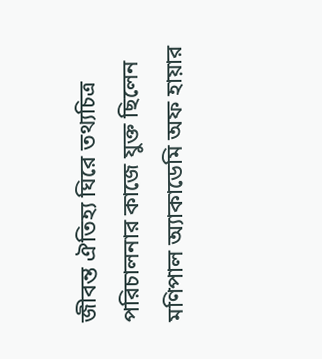জীবন্ত ঐতিহ্য ঘিরে তথ্যচিত্র পরিচালনার কাজে যুক্ত ছিলেন মণিপাল অ্যাকাডেমি অফ হায়ার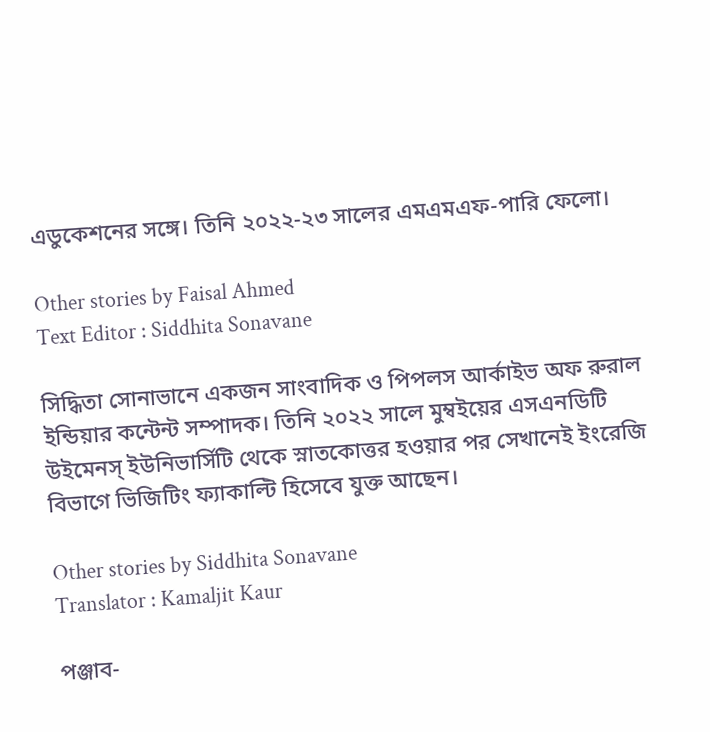এডুকেশনের সঙ্গে। তিনি ২০২২-২৩ সালের এমএমএফ-পারি ফেলো।

Other stories by Faisal Ahmed
Text Editor : Siddhita Sonavane

সিদ্ধিতা সোনাভানে একজন সাংবাদিক ও পিপলস আর্কাইভ অফ রুরাল ইন্ডিয়ার কন্টেন্ট সম্পাদক। তিনি ২০২২ সালে মুম্বইয়ের এসএনডিটি উইমেনস্ ইউনিভার্সিটি থেকে স্নাতকোত্তর হওয়ার পর সেখানেই ইংরেজি বিভাগে ভিজিটিং ফ্যাকাল্টি হিসেবে যুক্ত আছেন।

Other stories by Siddhita Sonavane
Translator : Kamaljit Kaur

পঞ্জাব-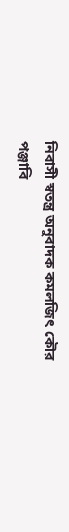নিবাসী স্বতন্ত্র অনুবাদক কমলজিৎ কৌর পঞ্জাবি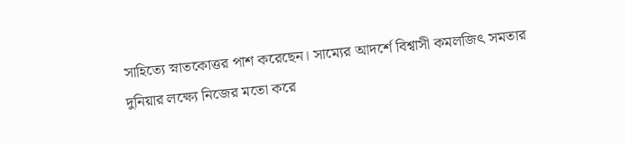সাহিত্যে স্নাতকোত্তর পাশ করেছেন। সাম্যের আদর্শে বিশ্বাসী কমলজিৎ সমতার দুনিয়ার লক্ষ্যে নিজের মতো করে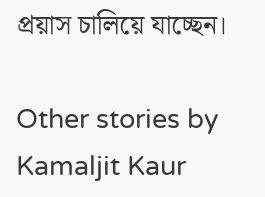প্রয়াস চালিয়ে যাচ্ছেন।

Other stories by Kamaljit Kaur